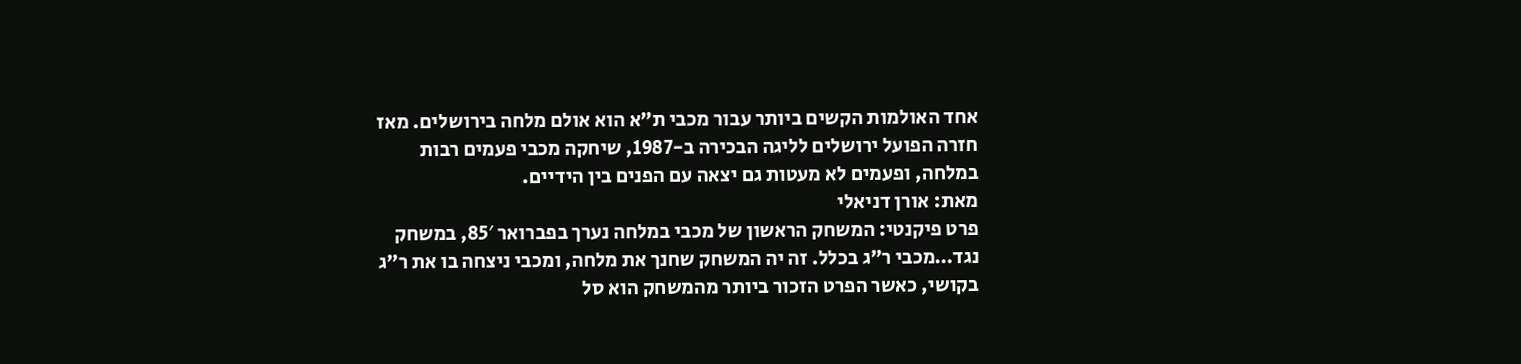אחד האולמות הקשים ביותר עבור מכבי ת”א הוא אולם מלחה בירושלים. מאז חזרה הפועל ירושלים לליגה הבכירה ב-1987, שיחקה מכבי פעמים רבות במלחה, ופעמים לא מעטות גם יצאה עם הפנים בין הידיים.
מאת: אורן דניאלי
פרט פיקנטי: המשחק הראשון של מכבי במלחה נערך בפברואר 85′, במשחק נגד…מכבי ר”ג בכלל. זה יה המשחק שחנך את מלחה, ומכבי ניצחה בו את ר”ג בקושי, כאשר הפרט הזכור ביותר מהמשחק הוא סל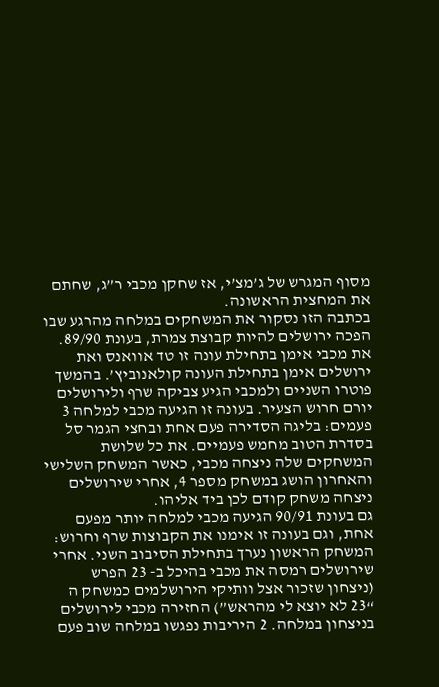מסוף המגרש של ג’מצ’י, אז שחקן מכבי ר”ג, שחתם את המחצית הראשונה.
בכתבה הזו נסקור את המשחקים במלחה מהרגע שבו הפכה ירושלים להיות קבוצת צמרת, בעונת 89/90. את מכבי אימן בתחילת עונה זו טד אוואנס ואת ירושלים אימן בתחילת העונה קולאנוביץ’. בהמשך פוטרו השניים ולמכבי הגיע צביקה שרף ולירושלים יורם חרוש הצעיר. בעונה זו הגיעה מכבי למלחה 3 פעמים: בליגה הסדירה פעם אחת ובחצי הגמר סל בסדרת הטוב מחמש פעמיים. את כל שלושת המשחקים שלה ניצחה מכבי, כאשר המשחק השלישי והאחרון הושג במשחק מספר 4, אחרי שירושלים ניצחה משחק קודם לכן ביד אליהו.
גם בעונת 90/91 הגיעה מכבי למלחה יותר מפעם אחת, וגם בעונה זו אימנו את הקבוצות שרף וחרוש: המשחק הראשון נערך בתחילת הסיבוב השני. אחרי שירושלים רמסה את מכבי בהיכל ב- 23 הפרש (ניצחון שזכור אצל וותיקי הירושלמים כמשחק ה “23 לא יוצא לי מהראש”) החזירה מכבי לירושלים בניצחון במלחה. 2 היריבות נפגשו במלחה שוב פעם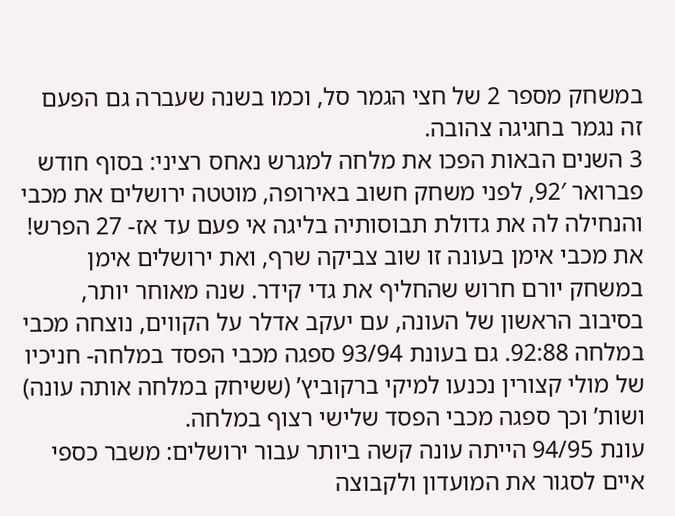במשחק מספר 2 של חצי הגמר סל, וכמו בשנה שעברה גם הפעם זה נגמר בחגיגה צהובה.
3 השנים הבאות הפכו את מלחה למגרש נאחס רציני: בסוף חודש פברואר 92′, לפני משחק חשוב באירופה, מוטטה ירושלים את מכבי והנחילה לה את גדולת תבוסותיה בליגה אי פעם עד אז- 27 הפרש! את מכבי אימן בעונה זו שוב צביקה שרף, ואת ירושלים אימן במשחק יורם חרוש שהחליף את גדי קידר. שנה מאוחר יותר, בסיבוב הראשון של העונה, עם יעקב אדלר על הקווים, נוצחה מכבי במלחה 92:88. גם בעונת 93/94 ספגה מכבי הפסד במלחה- חניכיו של מולי קצורין נכנעו למיקי ברקוביץ’ (ששיחק במלחה אותה עונה) ושות’ וכך ספגה מכבי הפסד שלישי רצוף במלחה.
עונת 94/95 הייתה עונה קשה ביותר עבור ירושלים: משבר כספי איים לסגור את המועדון ולקבוצה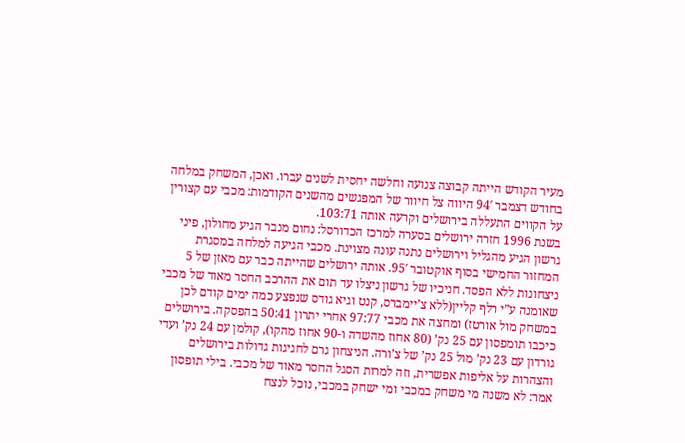מעיר הקודש הייתה קבוצה צנועה וחלשה יחסית לשנים עברו. ואכן, המשחק במלחה בחודש דצמבר 94′ היווה צל חיוור של המפגשים מהשנים הקודמות: מכבי עם קצורין על הקווים התעללה בירושלים וקרעה אותה 103:71.
בשנת 1996 חזרה ירושלים בסערה למרכז הכדורסל: נחום מנבר הגיע מחולון, פיני גרשון הגיע מהגליל וירושלים נתנה עונה מצוינת. מכבי הגיעה למלחה במסגרת המחזור החמישי בסוף אוקטובר 95′. אותה ירושלים שהייתה כבר עם מאזן של 5 ניצחונות ללא הפסד. חניכיו של גרשון ניצלו עד תום את ההרכב החסר מאוד של מכבי שאומנה ע”י רלף קליין(ללא צ’יימברס, קנט וגיא גודס שנפצע כמה ימים קודם לכן במשחק מול אורטז) ומחצה את מכבי 97:77 אחרי יתרון 50:41 בהפסקה. בירושלים כיכבו תומפסון עם 25 נק’ (80 אחוז מהשדה ו-90 אחוז מהקו), קולמן עם 24 נק’ ועדי גורדון עם 23 נק’ מול 25 נק’ של צ’ורה. הניצחון גרם לחגיגות גדולות בירושלים והצהרות על אליפות אפשרית, וזה למרות הסגל החסר מאוד של מכבי. בילי תופסון אמר: לא משנה מי משחק במכבי ומי ישחק במכבי, נוכל לנצח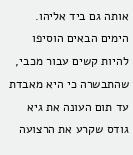אותה גם ביד אליהו.
הימים הבאים הוסיפו להיות קשים עבור מכבי, שהתבשרה כי היא מאבדת עד תום העונה את גיא גודס שקרע את הרצועה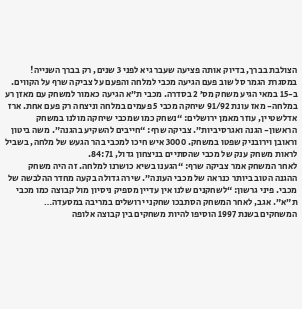הצולבת בברך, בדיוק אותה פציעה שעבר גיא לפני 3 שנים, רק בברך השנייה!
במסגרת הגמר סל שוב פעם הגיעה מכבי למלחה והפעם על צביקה שרף על הקווים. ב-15 במאי הגיע משחק מס’ 2 בסדרה. מכבי ת”א הגיעה כאמור למשחק עם מאזן רע במלחה- מאז עונת 91/92 שיחקה מכבי 5 פעמים במלחה וניצחה רק פעם אחת. ארז אדלשטיין, עוזר מאמן ירושלים: “נשחק כמו שמכבי שיחקה מולנו במשחק הראשון- הגנה ואגרסיביות”. צביקה שרף: “חייבים להשקיע בהגנה”. משה ביטון וראובן וירובניק שפטו במשחק. 3000 איש חיכו למכבי בהר הגעש של מלחה, בשביל לראות משחק ענק של מכבי שהסתיים בניצחון גדול, 84:71.
לאחר המשחק אמר צביקה שרף: “הגענו בשיא כושרנו למלחה. זה היה משחק ההגנה הטוב ביותר כנראה של מכבי העונה”. שירה גדולה בקעה מחדר ההלבשה של מכבי. פיני גרשון: “לשחקנים שלנו אין עדיין מספיק ניסיון מול קבוצה כמו מכבי ת”א”. אגב, לאחר המשחק הסתבכו שחקני ירושלים במריבה במסעדה…
המשחקים בשנת 1997 הוסיפו להיות משחקים בין קבוצה אלופה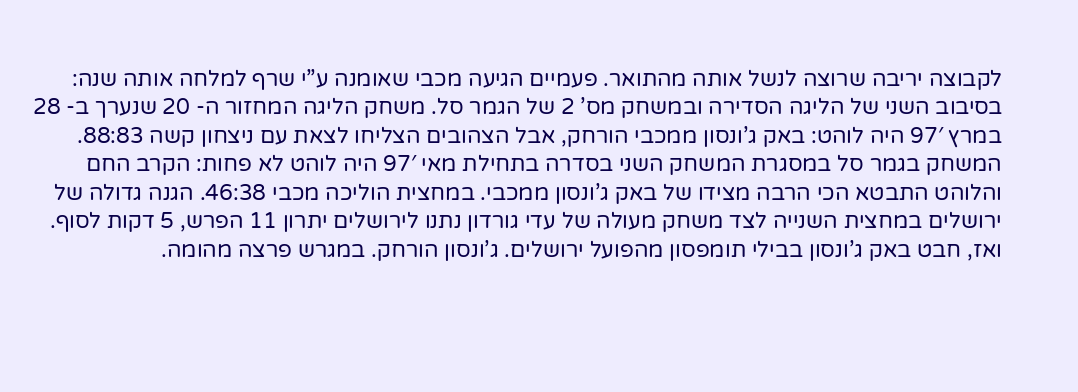לקבוצה יריבה שרוצה לנשל אותה מהתואר. פעמיים הגיעה מכבי שאומנה ע”י שרף למלחה אותה שנה: בסיבוב השני של הליגה הסדירה ובמשחק מס’ 2 של הגמר סל. משחק הליגה המחזור ה- 20 שנערך ב- 28 במרץ 97′ היה לוהט: באק ג’ונסון ממכבי הורחק, אבל הצהובים הצליחו לצאת עם ניצחון קשה 88:83.
המשחק בגמר סל במסגרת המשחק השני בסדרה בתחילת מאי 97′ היה לוהט לא פחות: הקרב החם והלוהט התבטא הכי הרבה מצידו של באק ג’ונסון ממכבי. במחצית הוליכה מכבי 46:38. הגנה גדולה של ירושלים במחצית השנייה לצד משחק מעולה של עדי גורדון נתנו לירושלים יתרון 11 הפרש, 5 דקות לסוף. ואז, חבט באק ג’ונסון בבילי תומפסון מהפועל ירושלים. ג’ונסון הורחק. במגרש פרצה מהומה.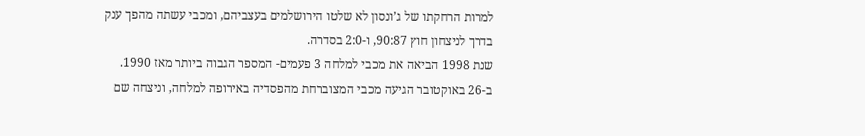למרות הרחקתו של ג’ונסון לא שלטו הירושלמים בעצביהם, ומכבי עשתה מהפך ענק בדרך לניצחון חוץ 90:87, ו-2:0 בסדרה.
שנת 1998 הביאה את מכבי למלחה 3 פעמים- המספר הגבוה ביותר מאז 1990. ב-26 באוקטובר הגיעה מכבי המצוברחת מהפסדיה באירופה למלחה, וניצחה שם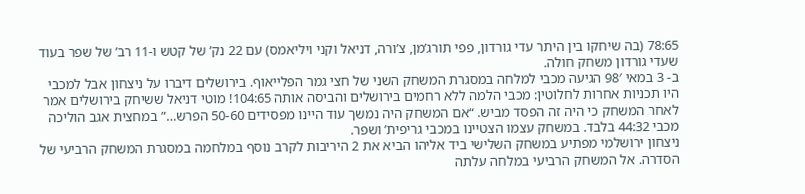78:65 (בה שיחקו בין היתר עדי גורדון, פפי תורג’מן, צ’ורה, דניאל וקני ויליאמס) עם 22 נק’ של קטש ו-11 רב’ של שפר בעוד שעדי גורדון משחק חולה.
ב- 3 במאי 98′ הגיעה מכבי למלחה במסגרת המשחק השני של חצי גמר הפלייאוף. בירושלים דיברו על ניצחון אבל למכבי היו תכניות אחרות לחלוטין: מכבי הלמה ללא רחמים בירושלים והביסה אותה 104:65! מוטי דניאל ששיחק בירושלים אמר לאחר המשחק כי היה זה הפסד מביש. “אם המשחק היה נמשך עוד היינו מפסידים 50-60 הפרש…” במחצית אגב הוליכה מכבי 44:32 בלבד. במשחק עצמו הצטיינו במכבי גריפית’ ושפר.
ניצחון ירושלמי מפתיע במשחק השלישי ביד אליהו הביא את 2 היריבות לקרב נוסף במלחמה במסגרת המשחק הרביעי של הסדרה. אל המשחק הרביעי במלחה עלתה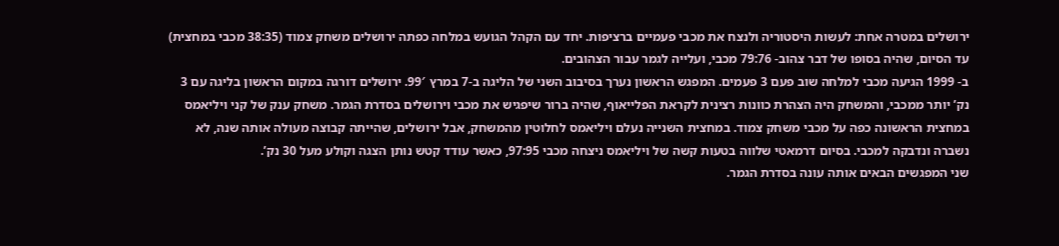ירושלים במטרה אחת: לעשות היסטוריה ולנצח את מכבי פעמיים ברציפות. יחד עם הקהל הגועש במלחה כפתה ירושלים משחק צמוד (38:35 מכבי במחצית) עד הסיום, שהיה בסופו של דבר צהוב- 79:76 מכבי, ועלייה לגמר עבור הצהובים.
ב- 1999 הגיעה מכבי למלחה שוב פעם 3 פעמים. המפגש הראשון נערך בסיבוב השני של הליגה ב-7 במרץ 99′. ירושלים דורגה במקום הראשון בליגה עם 3 נק’ יותר ממכבי, והמשחק היה הצהרת כוונות רצינית לקראת הפלייאוף, שהיה ברור שיפגיש את מכבי וירושלים בסדרת הגמר. משחק ענק של קני ויליאמס במחצית הראשונה כפה על מכבי משחק צמוד. במחצית השנייה נעלם ויליאמס לחלוטין מהמשחק, אבל ירושלים, שהייתה קבוצה מעולה אותה שנה, לא נשברה ונדבקה למכבי. בסיום דרמאטי שלווה בטעות קשה של ויליאמס ניצחה מכבי 97:95, כאשר עודד קטש נותן הצגה וקולע מעל 30 נק’.
שני המפגשים הבאים אותה עונה בסדרת הגמר.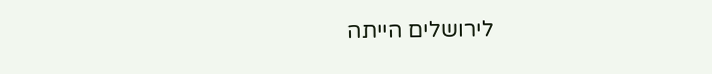לירושלים הייתה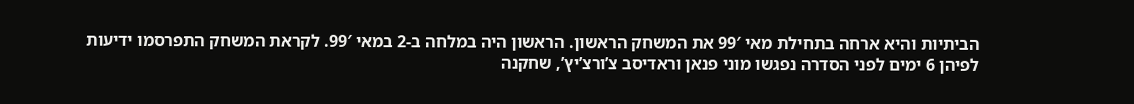הביתיות והיא ארחה בתחילת מאי 99′ את המשחק הראשון. הראשון היה במלחה ב-2 במאי 99′. לקראת המשחק התפרסמו ידיעות לפיהן 6 ימים לפני הסדרה נפגשו מוני פנאן וראדיסב צ’ורצ’יץ’, שחקנה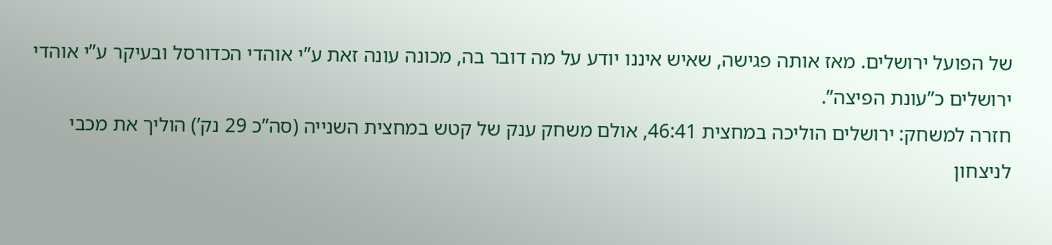של הפועל ירושלים. מאז אותה פגישה, שאיש איננו יודע על מה דובר בה, מכונה עונה זאת ע”י אוהדי הכדורסל ובעיקר ע”י אוהדי ירושלים כ”עונת הפיצה”.
חזרה למשחק: ירושלים הוליכה במחצית 46:41, אולם משחק ענק של קטש במחצית השנייה (סה”כ 29 נק’) הוליך את מכבי לניצחון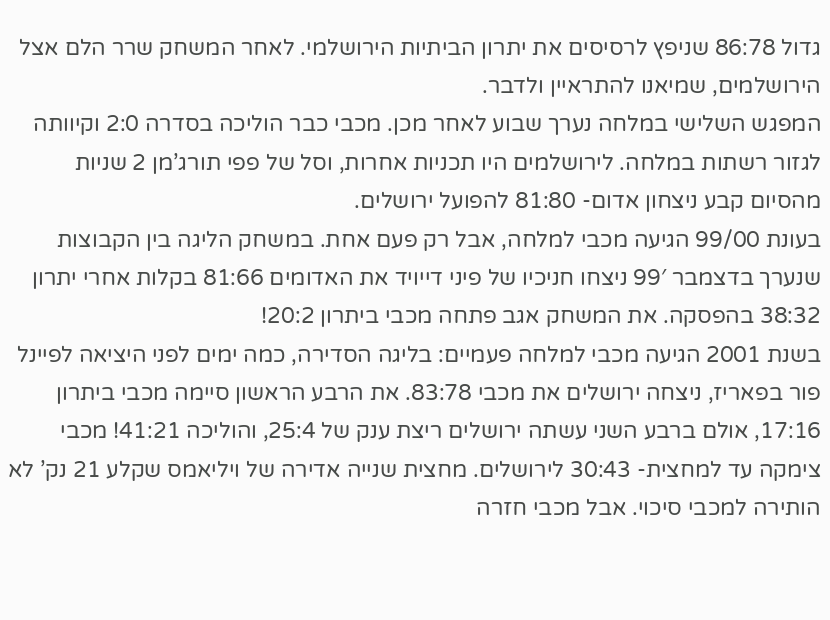גדול 86:78 שניפץ לרסיסים את יתרון הביתיות הירושלמי. לאחר המשחק שרר הלם אצל הירושלמים, שמיאנו להתראיין ולדבר.
המפגש השלישי במלחה נערך שבוע לאחר מכן. מכבי כבר הוליכה בסדרה 2:0 וקיוותה לגזור רשתות במלחה. לירושלמים היו תכניות אחרות, וסל של פפי תורג’מן 2 שניות מהסיום קבע ניצחון אדום- 81:80 להפועל ירושלים.
בעונת 99/00 הגיעה מכבי למלחה, אבל רק פעם אחת. במשחק הליגה בין הקבוצות שנערך בדצמבר 99′ ניצחו חניכיו של פיני דייויד את האדומים 81:66 בקלות אחרי יתרון 38:32 בהפסקה. את המשחק אגב פתחה מכבי ביתרון 20:2!
בשנת 2001 הגיעה מכבי למלחה פעמיים: בליגה הסדירה, כמה ימים לפני היציאה לפיינל פור בפאריז, ניצחה ירושלים את מכבי 83:78. את הרבע הראשון סיימה מכבי ביתרון 17:16, אולם ברבע השני עשתה ירושלים ריצת ענק של 25:4, והוליכה 41:21! מכבי צימקה עד למחצית- 30:43 לירושלים. מחצית שנייה אדירה של ויליאמס שקלע 21 נק’ לא הותירה למכבי סיכוי. אבל מכבי חזרה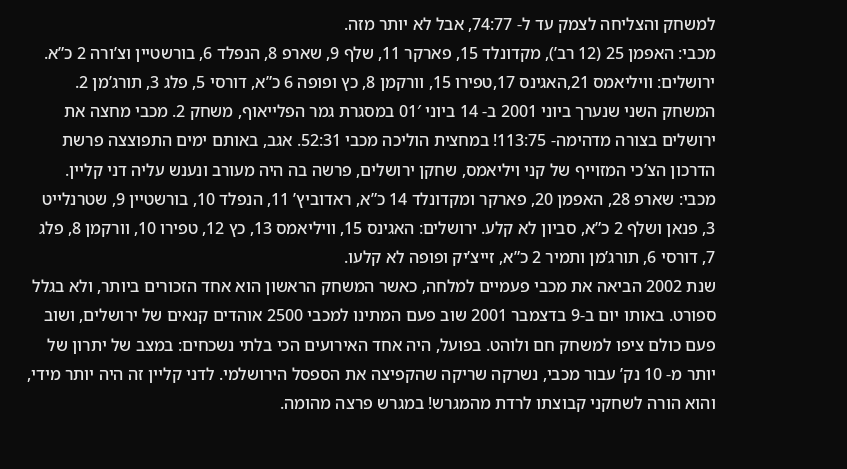למשחק והצליחה לצמק עד ל- 74:77, אבל לא יותר מזה.
מכבי: האפמן 25 (12 רב’), מקדונלד 15, פארקר 11, שלף 9, שארפ 8, הנפלד 6, בורשטיין וצ’ורה 2 כ”א. ירושלים: וויליאמס 21,האגינס 17,טפירו 15, וורקמן 8, כץ ופופה 6 כ”א, דורסי 5, פלג 3, תורג’מן 2.
המשחק השני שנערך ביוני 2001 ב- 14 ביוני 01′ במסגרת גמר הפלייאוף, משחק 2. מכבי מחצה את ירושלים בצורה מדהימה- 113:75! במחצית הוליכה מכבי 52:31. אגב, באותם ימים התפוצצה פרשת הדרכון הצ’כי המזוייף של קני ויליאמס, שחקן ירושלים, פרשה בה היה מעורב ונענש עליה דני קליין.
מכבי: שארפ 28, האפמן 20, פארקר ומקדונלד 14 כ”א, ראדוביץ’ 11, הנפלד 10, בורשטיין 9, שטרנלייט 3, פנאן ושלף 2 כ”א, סביון לא קלע. ירושלים: האגינס 15, וויליאמס 13, כץ 12, טפירו 10, וורקמן 8, פלג 7, דורסי 6, תורג’מן ותמיר 2 כ”א, זייצ’יק ופופה לא קלעו.
שנת 2002 הביאה את מכבי פעמיים למלחה, כאשר המשחק הראשון הוא אחד הזכורים ביותר, ולא בגלל ספורט. באותו יום ב-9 בדצמבר 2001 שוב פעם המתינו למכבי 2500 אוהדים קנאים של ירושלים, ושוב פעם כולם ציפו למשחק חם ולוהט. בפועל, היה אחד האירועים הכי בלתי נשכחים: במצב של יתרון של יותר מ- 10 נק’ עבור מכבי, נשרקה שריקה שהקפיצה את הספסל הירושלמי. לדני קליין זה היה יותר מידי, והוא הורה לשחקני קבוצתו לרדת מהמגרש! במגרש פרצה מהומה.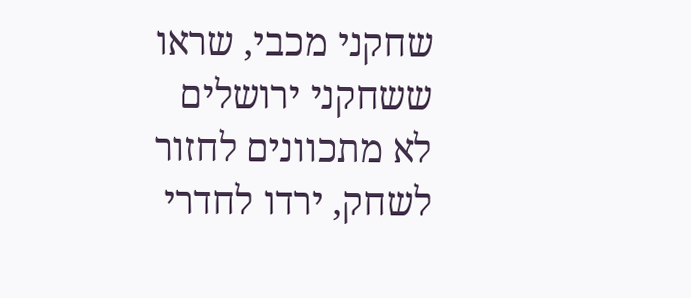שחקני מכבי, שראו ששחקני ירושלים לא מתכוונים לחזור לשחק, ירדו לחדרי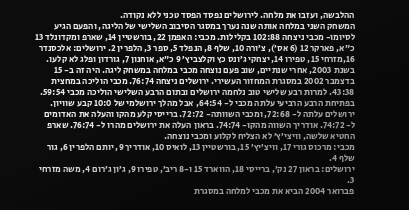ההלבשה, ועזבו את מלחה. לירושלים נפסד הפסד טכני ללא נקודה.
המשחק השני במלחה אותה שנה נערך במסגר הסיבוב השלישי של הליגה, והפעם הגיע לסיומו- מכבי ניצחה 102:88 בקלילות. מכבי: האפמן 22, בורשטיין 14, שארפ ומקדונלד 13 כ”א, פארקר 12 (6 אס’), צ’ורה 10, שלף 8, הנפלד 5, ספר 3, הלפרין 2. ירושלים: אלכסנדר 16,מזרחי 15, טפירו 14, יצחקי ג’ונס כץ וקלצביץ’ 9 כ”א, אוחנון 7, גורדון ופלג לא קלעו.
בשנת 2003, אחרי שנתיים, שוב פעם נוצחה מכבי במלחה במשחק ליגה. היה זה ב- 15 בדצמבר 2002 במסגרת המחזור העשירי. ירושלים ניצחה 76:74. מכבי הוליכה במחצית 43:38. למרות רבע שלישי טוב נלחמה ירושלים ובתום הרבע השלישי הוליכה מכבי 59:54. בפתיחת הרבע הרביעי עלתה מכבי ל- 64:54, אבל מהלך ירושלמי של 10:0 קבע שוויון. ירושלים עלתה ל- 72:68, ומכבי השוותה- 72:72. ברייסי קלע מהקו והעלה את האדומים ל- 74:72. אודריך השווה מהקו- 74:74. בראון העלה את ירושלים מהרו ל- 76:74. שארפ החטיא שלשה, וויצי’ץ’ לא הצליח לקלוע ומכבי נוצחה.
מכבי: מרכוס גורי 17, וויצ’יץ’ 15, בורשטיין 13, לואיס 10, אודריך 9, יותם הלפרין 6, גור שלף 4.
ירושלים: בראון 27 נק’, ברייסי 18, הווארד 15 ו-8 ריב’, טפירו 9, ג’ון ג’רום 4, משה מזרחי 3.
פברואר 2004 הביא את מכבי למלחה במסגרת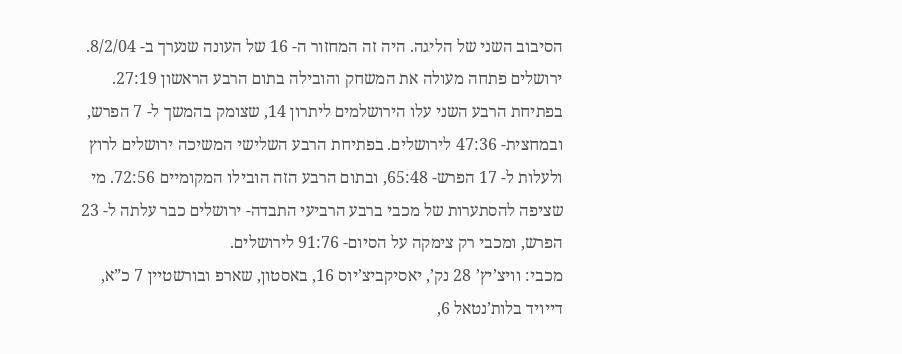הסיבוב השני של הליגה. היה זה המחזור ה- 16 של העונה שנערך ב- 8/2/04. ירושלים פתחה מעולה את המשחק והובילה בתום הרבע הראשון 27:19. בפתיחת הרבע השני עלו הירושלמים ליתרון 14, שצומק בהמשך ל- 7 הפרש, ובמחצית- 47:36 לירושלים. בפתיחת הרבע השלישי המשיכה ירושלים לרוץ ולעלות ל- 17 הפרש- 65:48, ובתום הרבע הזה הובילו המקומיים 72:56. מי שציפה להסתערות של מכבי ברבע הרביעי התבדה- ירושלים כבר עלתה ל- 23 הפרש, ומכבי רק צימקה על הסיום- 91:76 לירושלים.
מכבי: וויצ’יץ’ 28 נק’, יאסיקביצ’יוס 16, באסטון, שארפ ובורשטיין 7 כ”א, דייויד בלות’נטאל 6,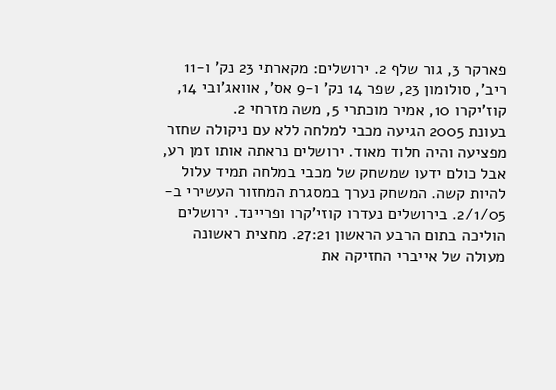פארקר 3, גור שלף 2. ירושלים: מקארתי 23 נק’ ו-11 ריב’, סולומון 23, שפר 14 נק’ ו-9 אס’, אוואג’ובי 14, קוז’יקרו 10, אמיר מוכתרי 5, משה מזרחי 2.
בעונת 2005 הגיעה מכבי למלחה ללא עם ניקולה שחזר מפציעה והיה חלוד מאוד. ירושלים נראתה אותו זמן רע, אבל כולם ידעו שמשחק של מכבי במלחה תמיד עלול להיות קשה. המשחק נערך במסגרת המחזור העשירי ב- 2/1/05. בירושלים נעדרו קוזי’קרו ופריינד. ירושלים הוליכה בתום הרבע הראשון 27:21. מחצית ראשונה מעולה של אייברי החזיקה את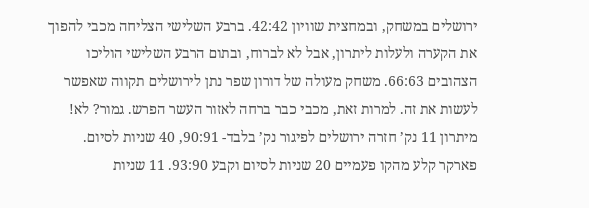ירושלים במשחק, ובמחצית שוויון 42:42. ברבע השלישי הצליחה מכבי להפוך את הקערה ולעלות ליתרון, אבל לא לברוח, ובתום הרבע השלישי הוליכו הצהובים 66:63. משחק מעולה של דורון שפר נתן לירושלים תקווה שאפשר לעשות את זה. למרות זאת, מכבי כבר ברחה לאזור העשר הפרש. גמור? לא! מיתרון 11 נק’ חזרה ירושלים לפיגור נק’ בלבד- 90:91, 40 שניות לסיום. פארקר קלע מהקו פעמיים 20 שניות לסיום וקבע 93:90. 11 שניות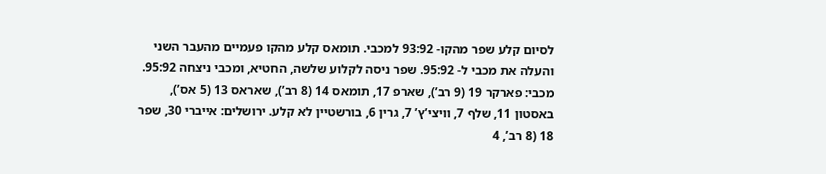לסיום קלע שפר מהקו- 93:92 למכבי. תומאס קלע מהקו פעמיים מהעבר השני והעלה את מכבי ל- 95:92. שפר ניסה לקלוע שלשה, החטיא, ומכבי ניצחה 95:92.
מכבי: פארקר 19 (9 רב’), שארפ 17, תומאס 14 (8 רב’), שאראס 13 (5 אס’), באסטון 11, שלף 7, וויצי’ץ’ 7, גרין 6, בורשטיין לא קלע. ירושלים: אייברי 30, שפר 18 (8 רב’, 4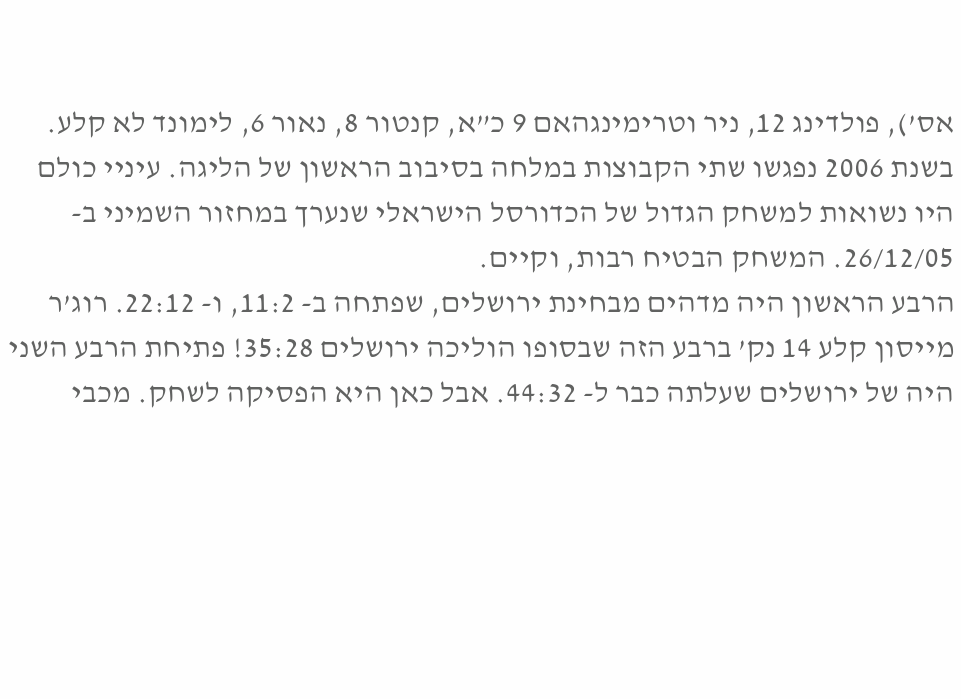אס’), פולדינג 12, ניר וטרימינגהאם 9 כ”א, קנטור 8, נאור 6, לימונד לא קלע.
בשנת 2006 נפגשו שתי הקבוצות במלחה בסיבוב הראשון של הליגה. עיניי כולם היו נשואות למשחק הגדול של הכדורסל הישראלי שנערך במחזור השמיני ב- 26/12/05. המשחק הבטיח רבות, וקיים.
הרבע הראשון היה מדהים מבחינת ירושלים, שפתחה ב- 11:2, ו- 22:12. רוג’ר מייסון קלע 14 נק’ ברבע הזה שבסופו הוליכה ירושלים 35:28! פתיחת הרבע השני היה של ירושלים שעלתה כבר ל- 44:32. אבל כאן היא הפסיקה לשחק. מכבי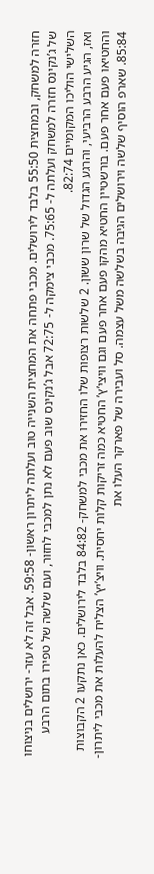חזרה למשחק, ובמחצית 55:50 בלבד לירושלים. מכבי פתחה את המחצית השנייה טוב ועלתה ליתרון ראשון- 59:58. אבל זה לא עזר- ירושלים בניצוחו של ג’נקינס חזרה למשחק ועלתה ל- 75:65. מכבי צימקה ל- 72:75 אבל ג’נקינס שוב פעם לא נתן למכבי לחזור, ועם שלשה של טפירו בתום הרבע השלישי הוליכו המקומיים 82:74.
ואז, הגיע הרבע הרביעי, והרגע הגדול של שרון ששון. 2 שלשות רצופות שלו החזירו את מכבי למשחק- 84:82 בלבד לירושלים. כאן נתקעו 2 הקבוצות והחטיאו פעם אחר פעם. בורשטיין החטיא מהקו פעם אחר פעם וגם וויצי’ץ’ החטיא כמה זריקות קלות יחסית. וויצ’יץ’ הצליח להעלות את מכבי ליתרון- 85:84. שארפ הוסיף שלשה וירושלים הגיבה בשלשה משל עצמה. סל ועבירה של פארקר העלו את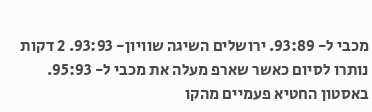מכבי ל- 93:89. ירושלים השיגה שוויון- 93:93. 2 דקות נותרו לסיום כאשר שארפ מעלה את מכבי ל- 95:93.
באסטון החטיא פעמיים מהקו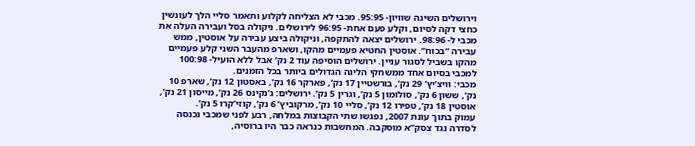וירושלים השיגה שוויון- 95:95. מכבי לא הצליחה לקלוע ותאמר סליי הלך לעונשין כחצי דקה לסיום, וקלע פעם אחת- 96:95 לירושלים. ניקולה בסל ועבירה העלה את מכבי ל- 98:96. ירושלים יצאה להתקפה, וניקולה ביצע עבירה על אוסטין, ממש עבירה “בכוח”. אוסטין החטיא פעמיים מהקו, ושארפ מהעבר השני קלע פעמיים מהקו בשביל לסגור עניין. ירושלים הוסיפה עוד 2 נק’ אבל ללא הועיל- 100:98 למכבי בסיום אחד ממשחקי הליגה הגדולים ביותר בכל הזמנים.
מכבי: וויצ’יץ’ 29 נק’, בורשטיין 17 נק’, פארקר 16 נק’, באסטון 12 נק’, שארפ 10 נק’, ששון 6 נק’, סולומון 5 נק’, וגרין 5 נק’. ירושלים: ג’נקינס 26 נק’, מייסון 21 נק’, אוסטין 18 נק’, טפירו 12 נק’, סליי 10 נק’, מרקוביץ’ 6 נק’, קוזי’קרו 5 נק’.
עמוק בתוך עונת 2007, נפגשו שתי הקבוצות במלחה, רבע לפני שמכבי נכנסה לסדרה נגד צסק”א מוסקבה. המחשבות כנראה כבר היו ברוסיה,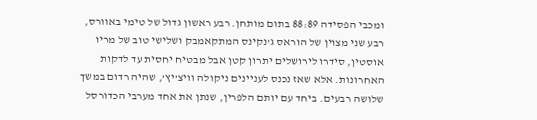ומכבי הפסידה 88:89 בתום מותחן. רבע ראשון גדול של טימי באוורס, רבע שני מצוין של הוראס ג’נקינס המתקאמבק ושלישי טוב של מריו אוסטין, סידרו לירושלים יתרון קטן אבל מבטיח יחסית עד לדקות האחרונות. אלא שאז נכנס לעניינים ניקולה וויצ’יץ’, שהיה רדום במשך שלושה רבעים. ביחד עם יותם הלפרין, שנתן את אחד מערבי הכדורסל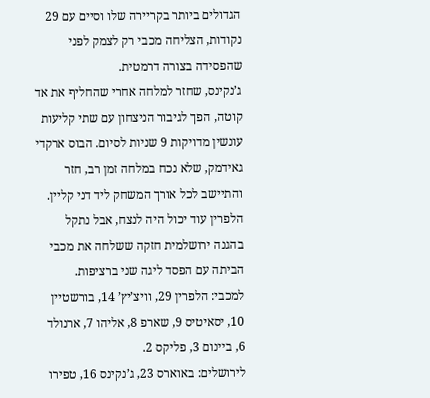הגדולים ביותר בקריירה שלו וסיים עם 29 נקודות, הצליחה מכבי רק לצמק לפני שהפסידה בצורה דרמטית.
ג’נקינס, שחזר למלחה אחרי שהחליף את אד קוטה, הפך לגיבור הניצחון עם שתי קליעות עונשין מדויקות 9 שניות לסיום. הבוס ארקדי גאידמק, שלא נכח במלחה זמן רב, חזר והתיישב לכל אורך המשחק ליד דני קליין. הלפרין עוד יכול היה לנצח, אבל נתקל בהגנה ירושלמית חזקה ששלחה את מכבי הביתה עם הפסד ליגה שני ברציפות.
למכבי: הלפרין 29, וויצ’יץ’ 14, בורשטיין 10, יסאיטיס 9, שארפ 8, אליהו 7, ארנולד 6, ביינום 3, פליקס 2.
לירושלים: באוארס 23, ג’נקינס 16, טפירו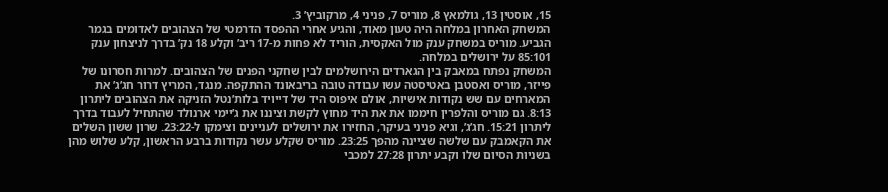15, אוסטין 13, גולמאץ 8, מוריס 7, פניני 4, מרקוביץ’ 3.
המשחק האחרון במלחה היה טעון מאוד, והגיע אחרי ההפסד הדרמטי של הצהובים לאדומים בגמר הגביע. מוריס במשחק ענק מול האקסית, הוריד לא פחות מ-17 ריב’ וקלע 18 נק’ בדרך לניצחון ענק 85:101 על ירושלים במלחה.
המשחק נפתח במאבק בין הגארדים הירושלמים לבין שחקני הפנים של הצהובים. למרות חסרונו של פייזר, מוריס ואסטבן באטיסטה עשו עבודה טובה בריבאונד ההתקפה. מנגד, המריץ דרור חג’ג’ את המארחים עם שש נקודות אישיות, אולם איפוס היד של דייויד בלות’נטל הזניקה את הצהובים ליתרון 8:13. גם מוריס והלפרין חיממו את את היד מחוץ לקשת וציננו את ג’יימי ארנולד שהתחיל לעבוד בדרך ליתרון 15:21. חג’ג’, וגיא פניני בעיקר, החזירו את ירושלים לעניינים וצימקו ל-23:22. שרון ששון השלים את הקאמבק עם שלשה שציינה מהפך 23:25. מוריס שקלע עשר נקודות ברבע הראשון, קלע שלוש מהן בשניות הסיום שלו וקבע יתרון 27:28 למכבי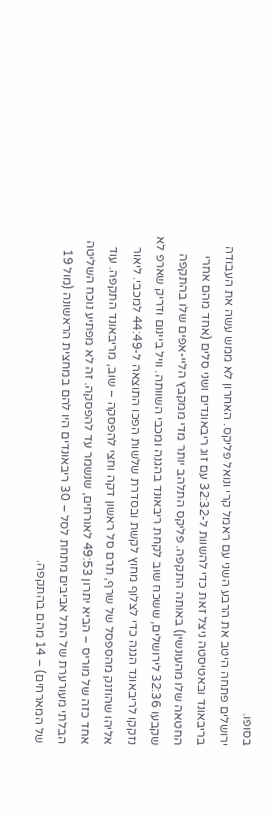בסופו.
ירושלים פתחה היטב את הרבע השני עם ראמל קרי ונואל פליקס. האחרון לא ממש עשה את העבודה בריבאונד ובאטיסטה ניצל זאת כדי להשוות ל-32:32 עם זוג ריבאונדים ושני סלים (אחד מהם אחרי החטאה שלו מהעונשין) באותה התקפה. פליקס התלהב יותר מדי ממקבץ הליי-אפים שלו בהתקפה שקבעו 32:36 לירושלים, ששכח שוב לקחת ריבאונד בהגנה ומכבי השוותה. וויל ביינום ודריק שארפ לא נזקקו לריבאונד הגנה כדי לצלוף מחוץ לקשת ובסדרת שלשות הפכו התוצאה ל-44:49 למכבי. ליאור אליהו שהוזנק מהספסל של שרף, תרם סל ראשון דקה וחצי להפסקה – שוב, מריבאונד התקפה. עוד אחד כזה של מוריס – הביא יתרון 49:53 לאורחים, שנשמר עד להפסקה. זה לא מפתיע נוכח השליטה הבלתי מעורערת של התל אביבים מתחת לסל – 30 ריבאונדים היו להם במחצית הראשונה (מול 19 של המארחים) – 14 מהם בהתקפה.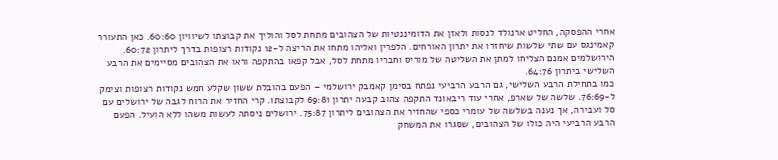אחרי ההפסקה, החליט ארנולד לנסות ולאזן את הדומיננטיות של הצהובים מתחת לסל והוליך את קבוצתו לשיוויון 60:60. כאן התעורר קאמינגס עם שתי שלשות שיחזרו את יתרון האורחים. הלפרין ואליהו מתחו את הריצה ל-12 נקודות רצופות בדרך ליתרון 60:72. הירושלמים אמנם הצליחו למתן את השליטה של מוריס וחבריו מתחת לסל, אבל קפאו בהתקפה וראו את הצהובים מסיימים את הרבע השלישי ביתרון 64:76.
כמו בתחילת הרבע השלישי, גם הרבע הרביעי נפתח בסימן קאמבק ירושלמי – הפעם בהובלת ששון שקלע חמש נקודות רצופות וצימק ל-76:69. שלשה של שארפ, אחרי עוד ריבאונד התקפה צהוב קבעה יתרון 69:81 לקבוצתו. קרי החזיר את הרוח לגבה של ירושלים עם סל ועבירה, אך נענה בשלשה של עומרי כספי שהחזיר את הצהובים ליתרון 75:87. ירושלים ניסתה לעשות משהו ללא הועיל. הפעם הרבע הרביעי היה כולו של הצהובים, שסגרו את המשחק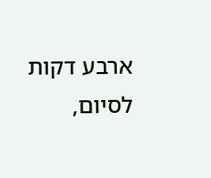ארבע דקות לסיום,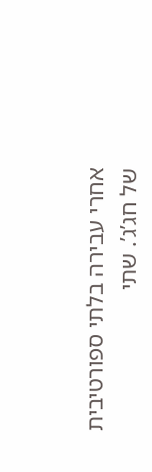אחרי עבירה בלתי ספורטיבית של חג’ג’. שתי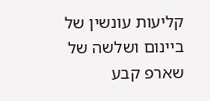קליעות עונשין של ביינום ושלשה של שארפ קבע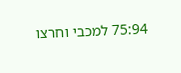75:94 למכבי וחרצו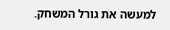למעשה את גורל המשחק.